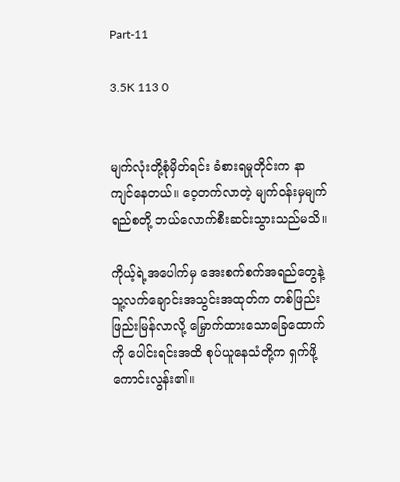Part-11

3.5K 113 0


မျက်လုံးတို့စုံမှိတ်ရင်း ခံစားရမှုတိုင်းက နာကျင်နေတယ်။ ဝေ့တက်လာတဲ့ မျက်ဝန်းမှမျက်ရည်စတို့ ဘယ်လောက်စီးဆင်းသွားသည်မသိ။

ကိုယ့်ရဲ့အပေါက်မှ အေးစက်စက်အရည်တွေနဲ့သူ့လက်ချောင်းအသွင်းအထုတ်က တစ်ဖြည်းဖြည်းမြန်လာလို့ မြှောက်ထားသောခြေထောက်ကို ပေါင်းရင်းအထိ စုပ်ယူနေသံတို့က ရှက်ဖို့ကောင်းလွန်း၏။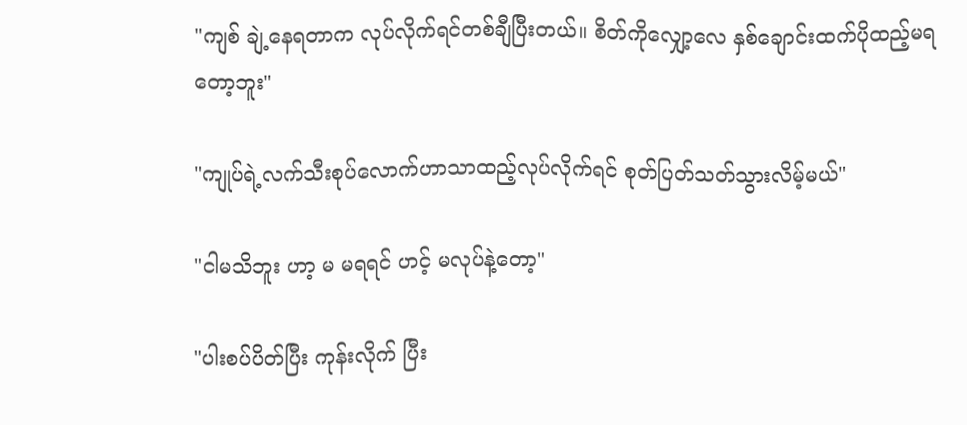"ကျစ် ချဲ့နေရတာက လုပ်လိုက်ရင်တစ်ချီပြီးတယ်။ စိတ်ကိုလျှော့လေ နှစ်ချောင်းထက်ပိုထည့်မရတော့ဘူး"

"ကျုပ်ရဲ့လက်သီးစုပ်လောက်ဟာသာထည့်လုပ်လိုက်ရင် စုတ်ပြတ်သတ်သွားလိမ့်မယ်"

"ငါမသိဘူး ဟာ့ မ မရရင် ဟင့် မလုပ်နဲ့တော့"

"ပါးစပ်ပိတ်ပြီး ကုန်းလိုက် ပြီး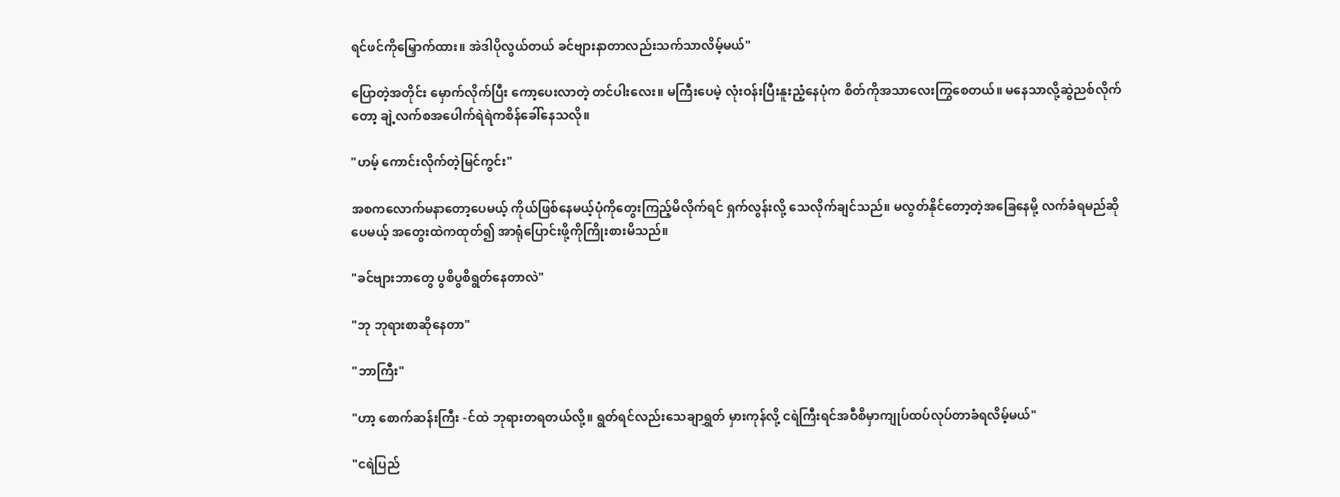ရင်ဖင်ကိုမြှောက်ထား။ အဲဒါပိုလွယ်တယ် ခင်ဗျားနာတာလည်းသက်သာလိမ့်မယ်"

ပြောတဲ့အတိုင်း မှောက်လိုက်ပြီး ကော့ပေးလာတဲ့ တင်ပါးလေး။ မကြီးပေမဲ့ လုံးဝန်းပြီးနူးညံ့နေပုံက စိတ်ကိုအသာလေးကြွစေတယ်။ မနေသာလို့ဆွဲညစ်လိုက်တော့ ချဲ့လက်စအပေါက်ရဲရဲကစိန်ခေါ်နေသလို။

"ဟမ့် ကောင်းလိုက်တဲ့မြင်ကွင်း"

အစကလောက်မနာတော့ပေမယ့် ကိုယ်ဖြစ်နေမယ့်ပုံကိုတွေးကြည့်မိလိုက်ရင် ရှက်လွန်းလို့ သေလိုက်ချင်သည်။ မလွတ်နိုင်တော့တဲ့အခြေနေမို့ လက်ခံရမည်ဆိုပေမယ့် အတွေးထဲကထုတ်၍ အာရုံပြောင်းဖို့ကိုကြိုးစားမိသည်။

"ခင်ဗျားဘာတွေ ပွစိပွစိရွတ်နေတာလဲ"

"ဘု ဘုရားစာဆိုနေတာ"

"ဘာကြီး"

"ဟာ့ စောက်ဆန်းကြီး -င်ထဲ ဘုရားတရတယ်လို့။ ရွတ်ရင်လည်းသေချာရွှတ် မှားကုန်လို့ ငရဲကြီးရင်အဝီစိမှာကျုပ်ထပ်လုပ်တာခံရလိမ့်မယ်"

"ငရဲပြည်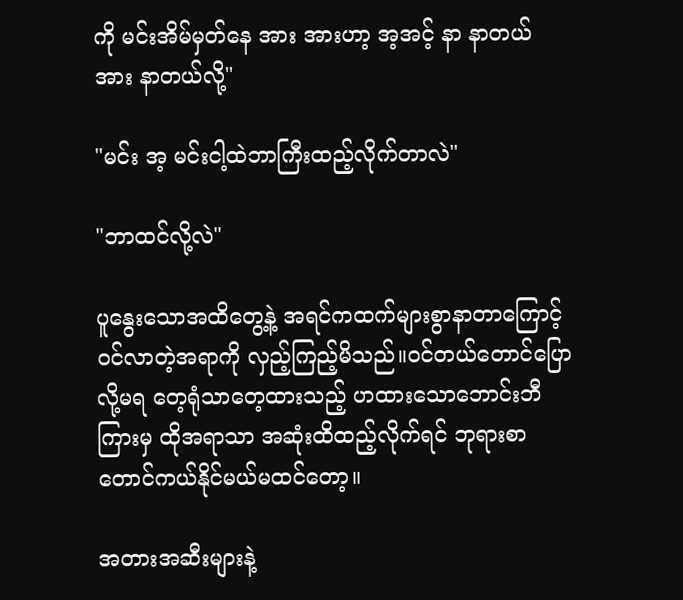ကို မင်းအိမ်မှတ်နေ အား အားဟာ့ အ့အင့် နာ နာတယ် အား နာတယ်လို့"

"မင်း အ့ မင်းငါ့ထဲဘာကြီးထည့်လိုက်တာလဲ"

"ဘာထင်လို့လဲ"

ပူနွေးသောအထိတွေ့နဲ့ အရင်ကထက်များစွာနာတာကြောင့်ဝင်လာတဲ့အရာကို လှည့်ကြည့်မိသည်။ဝင်တယ်တောင်ပြောလို့မရ တေ့ရုံသာတေ့ထားသည့် ဟထားသောဘောင်းဘီကြားမှ ထိုအရာသာ အဆုံးထိထည့်လိုက်ရင် ဘုရားစာတောင်ကယ်နိုင်မယ်မထင်တော့။

အတားအဆီးများနဲ့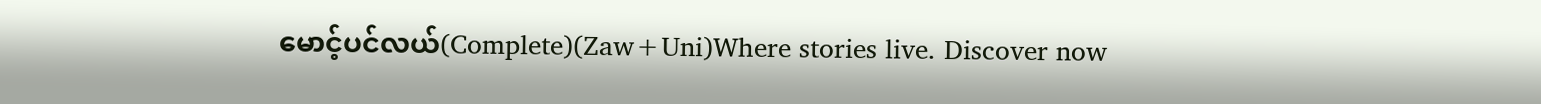မောင့်ပင်လယ်(Complete)(Zaw+Uni)Where stories live. Discover now